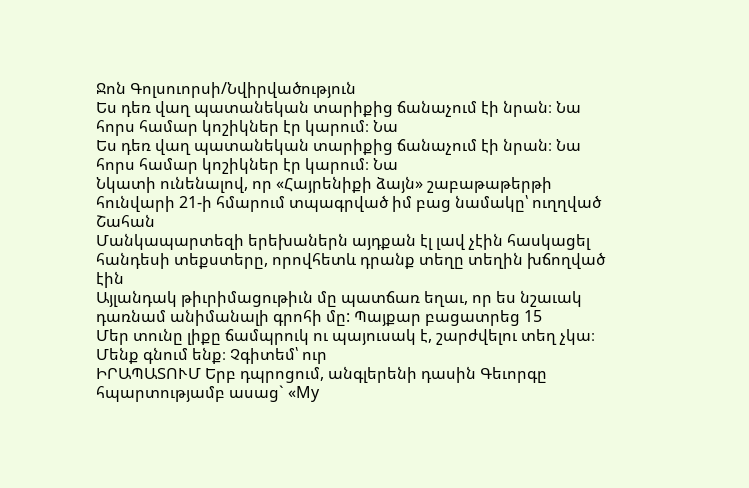Ջոն Գոլսուորսի/Նվիրվածություն
Ես դեռ վաղ պատանեկան տարիքից ճանաչում էի նրան։ Նա հորս համար կոշիկներ էր կարում։ Նա
Ես դեռ վաղ պատանեկան տարիքից ճանաչում էի նրան։ Նա հորս համար կոշիկներ էր կարում։ Նա
Նկատի ունենալով, որ «Հայրենիքի ձայն» շաբաթաթերթի հունվարի 21-ի հմարում տպագրված իմ բաց նամակը՝ ուղղված Շահան
Մանկապարտեզի երեխաներն այդքան էլ լավ չէին հասկացել հանդեսի տեքստերը, որովհետև դրանք տեղը տեղին խճողված էին
Այլանդակ թիւրիմացութիւն մը պատճառ եղաւ, որ ես նշաւակ դառնամ անիմանալի գրոհի մը: Պայքար բացատրեց 15
Մեր տունը լիքը ճամպրուկ ու պայուսակ է, շարժվելու տեղ չկա։ Մենք գնում ենք։ Չգիտեմ՝ ուր
ԻՐԱՊԱՏՈՒՄ Երբ դպրոցում, անգլերենի դասին Գեւորգը հպարտությամբ ասաց` «My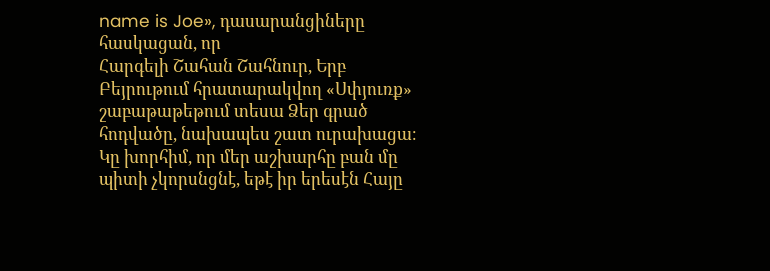name is Joe», դասարանցիները հասկացան, որ
Հարգելի Շահան Շահնուր, Երբ Բեյրութում հրատարակվող «Սփյուռք» շաբաթաթեթում տեսա Ձեր գրած հոդվածը, նախապես շատ ուրախացա։
Կը խորհիմ, որ մեր աշխարհը բան մը պիտի չկորսնցնէ, եթէ իր երեսէն Հայը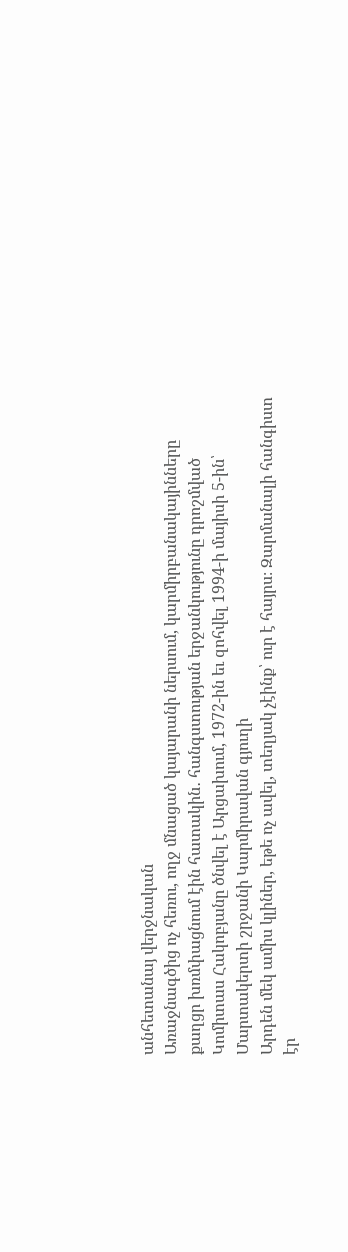անհետանայ վերջնական
Առաջնագծից ոչ հեռու, ողջ մնացած կայարանի ներսում, կարմիրբանակայինները քաղցր խռմփացնում էին հատակին․ հանգստության երջանկությունը դրոշմված
Կոմիտաս Հակոբյանը ծնվել է Արցախում, 1972-ին եւ զոհվել 1994-ի մայիսի 5-ին՝ Մարտակերտի շրջանի Կարմիրավան գյուղի
Արդեն մեկ ամիս կլիներ, եթե ոչ ավել, տեղյակ չէինք՝ ուր է հայրս։ Զարմանալի հանգիստ էր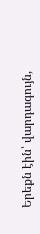Երեքն էին՝ վարդագույն,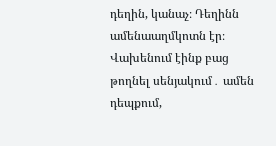դեղին, կանաչ։ Դեղինն ամենաաղմկոտն էր։ Վախենում էինք բաց թողնել սենյակում․ ամեն դեպքում,